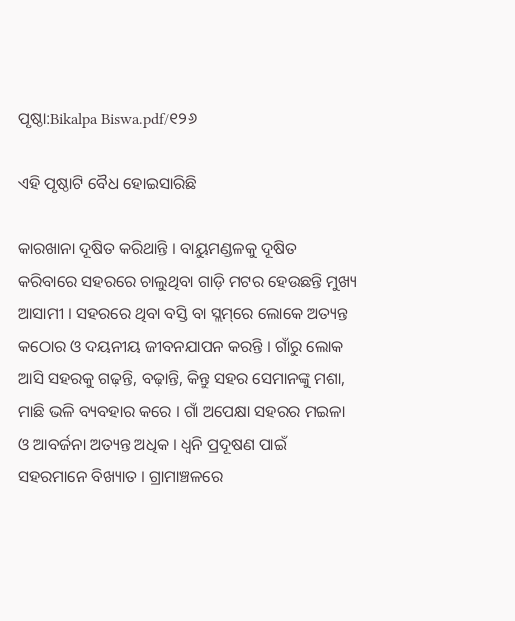ପୃଷ୍ଠା:Bikalpa Biswa.pdf/୧୨୬

ଏହି ପୃଷ୍ଠାଟି ବୈଧ ହୋଇସାରିଛି

କାରଖାନା ଦୂଷିତ କରିଥାନ୍ତି । ବାୟୁମଣ୍ଡଳକୁ ଦୂଷିତ କରିବାରେ ସହରରେ ଚାଲୁଥିବା ଗାଡ଼ି ମଟର ହେଉଛନ୍ତି ମୁଖ୍ୟ ଆସାମୀ । ସହରରେ ଥିବା ବସ୍ତି ବା ସ୍ଲମ୍‌ରେ ଲୋକେ ଅତ୍ୟନ୍ତ କଠୋର ଓ ଦୟନୀୟ ଜୀବନଯାପନ କରନ୍ତି । ଗାଁରୁ ଲୋକ ଆସି ସହରକୁ ଗଢ଼ନ୍ତି, ବଢ଼ାନ୍ତି, କିନ୍ତୁ ସହର ସେମାନଙ୍କୁ ମଶା, ମାଛି ଭଳି ବ୍ୟବହାର କରେ । ଗାଁ ଅପେକ୍ଷା ସହରର ମଇଳା ଓ ଆବର୍ଜନା ଅତ୍ୟନ୍ତ ଅଧିକ । ଧ୍ୱନି ପ୍ରଦୂଷଣ ପାଇଁ ସହରମାନେ ବିଖ୍ୟାତ । ଗ୍ରାମାଞ୍ଚଳରେ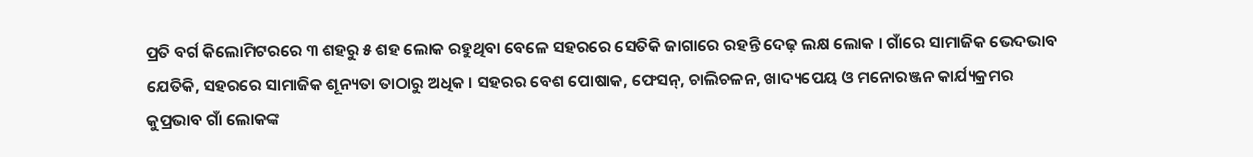ପ୍ରତି ବର୍ଗ କିଲୋମିଟରରେ ୩ ଶହରୁ ୫ ଶହ ଲୋକ ରହୁଥିବା ବେଳେ ସହରରେ ସେତିକି ଜାଗାରେ ରହନ୍ତି ଦେଢ଼ ଲକ୍ଷ ଲୋକ । ଗାଁରେ ସାମାଜିକ ଭେଦଭାବ ଯେତିକି, ସହରରେ ସାମାଜିକ ଶୂନ୍ୟତା ତାଠାରୁ ଅଧିକ । ସହରର ବେଶ ପୋଷାକ, ଫେସନ୍, ଚାଲିଚଳନ, ଖାଦ୍ୟପେୟ ଓ ମନୋରଞ୍ଜନ କାର୍ଯ୍ୟକ୍ରମର କୁପ୍ରଭାବ ଗାଁ ଲୋକଙ୍କ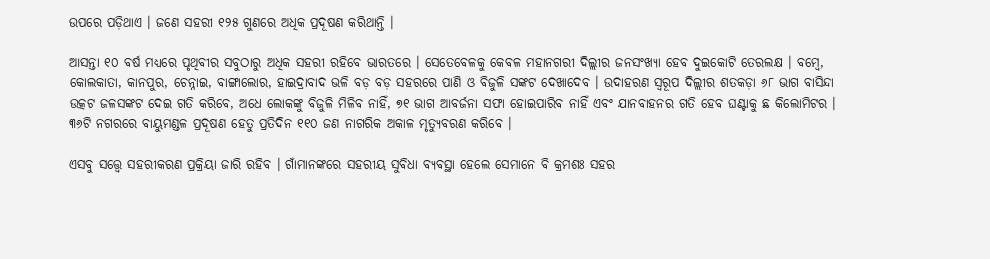ଉପରେ ପଡ଼ିଥାଏ । ଜଣେ ସହରୀ ୧୨୫ ଗୁଣରେ ଅଧିକ ପ୍ରଦୂଷଣ କରିଥାନ୍ତି ।

ଆସନ୍ତା ୧୦ ବର୍ଷ ମଧ୍ୟରେ ପୃଥିବୀର ସବୁଠାରୁ ଅଧିକ ସହରୀ ରହିବେ ଭାରତରେ । ସେତେବେଳକୁ କେବଳ ମହାନଗରୀ ଦିଲ୍ଲୀର ଜନସଂଖ୍ୟା ହେବ ଦୁଇକୋଟି ତେରଲକ୍ଷ । ବମ୍ବେ, କୋଲକାତା, କାନପୁର, ଚେନ୍ନାଇ, ବାଙ୍ଗାଲୋର, ହାଇଦ୍ରାବାଦ ଭଳି ବଡ଼ ବଡ଼ ସହରରେ ପାଣି ଓ ବିଜୁଳି ସଙ୍କଟ ଦେଖାଦେବ । ଉଦାହରଣ ସ୍ୱରୂପ ଦିଲ୍ଲୀର ଶତକଡ଼ା ୬୮ ଭାଗ ବାସିନ୍ଦା ଉତ୍କଟ ଜଳସଙ୍କଟ ଦେଇ ଗତି କରିବେ, ଅଧେ ଲୋକଙ୍କୁ ବିଜୁଳି ମିଳିବ ନାହିଁ, ୭୧ ଭାଗ ଆବର୍ଜନା ସଫା ହୋଇପାରିବ ନାହିଁ ଏବଂ ଯାନବାହନର ଗତି ହେବ ଘଣ୍ଟାକୁ ଛ କିଲୋମିଟର । ୩୬ଟି ନଗରରେ ବାୟୁମଣ୍ଡଳ ପ୍ରଦୂଷଣ ହେତୁ ପ୍ରତିଦିନ ୧୧୦ ଜଣ ନାଗରିକ ଅକାଳ ମୃତ୍ୟୁବରଣ କରିବେ ।

ଏସବୁ ସତ୍ତ୍ୱେ ସହରୀକରଣ ପ୍ରକ୍ରିୟା ଜାରି ରହିବ । ଗାଁମାନଙ୍କରେ ସହରୀୟ ସୁବିଧା ବ୍ୟବସ୍ଥା ହେଲେ ସେମାନେ ବି କ୍ରମଶଃ ସହର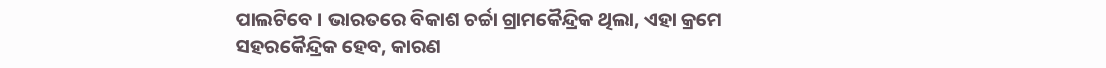ପାଲଟିବେ । ଭାରତରେ ବିକାଶ ଚର୍ଚ୍ଚା ଗ୍ରାମକୈନ୍ଦ୍ରିକ ଥିଲା, ଏହା କ୍ରମେ ସହରକୈନ୍ଦ୍ରିକ ହେବ, କାରଣ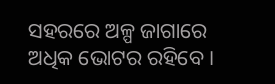ସହରରେ ଅଳ୍ପ ଜାଗାରେ ଅଧିକ ଭୋଟର ରହିବେ ।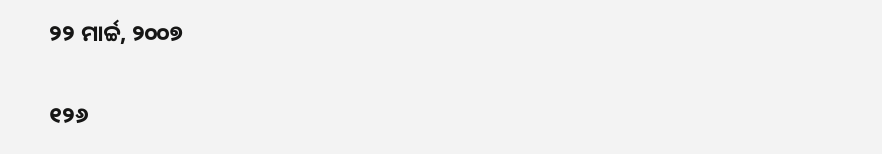୨୨ ମାର୍ଚ୍ଚ, ୨୦୦୭

୧୨୬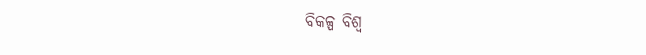ବିକଳ୍ପ ବିଶ୍ୱ